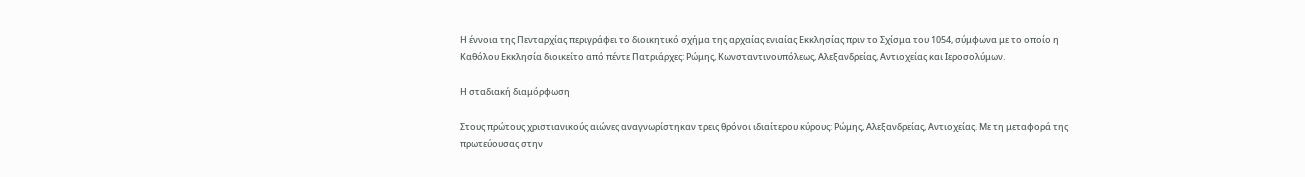Η έννοια της Πενταρχίας περιγράφει το διοικητικό σχήμα της αρχαίας ενιαίας Εκκλησίας πριν το Σχίσμα του 1054, σύμφωνα με το οποίο η Καθόλου Εκκλησία διοικείτο από πέντε Πατριάρχες: Ρώμης, Κωνσταντινουπόλεως, Αλεξανδρείας, Αντιοχείας και Ιεροσολύμων.

Η σταδιακή διαμόρφωση

Στους πρώτους χριστιανικούς αιώνες αναγνωρίστηκαν τρεις θρόνοι ιδιαίτερου κύρους: Ρώμης, Αλεξανδρείας, Αντιοχείας. Με τη μεταφορά της πρωτεύουσας στην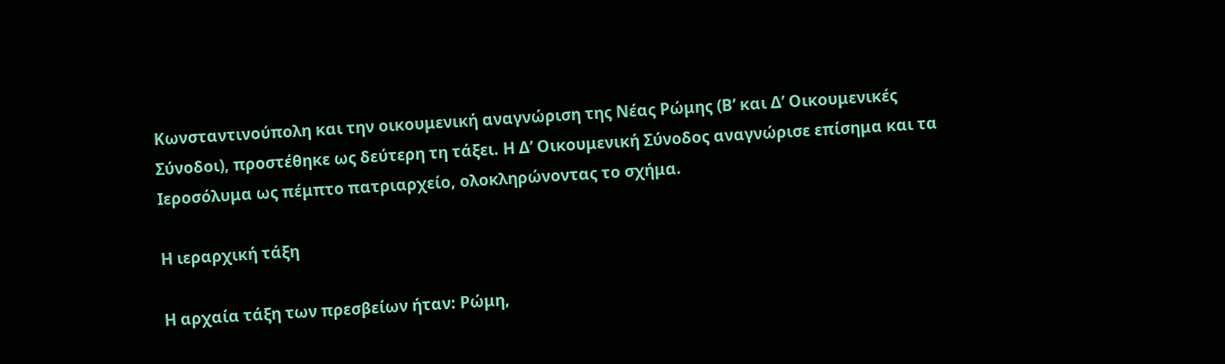Κωνσταντινούπολη και την οικουμενική αναγνώριση της Νέας Ρώμης (Β’ και Δ’ Οικουμενικές Σύνοδοι), προστέθηκε ως δεύτερη τη τάξει. Η Δ’ Οικουμενική Σύνοδος αναγνώρισε επίσημα και τα Ιεροσόλυμα ως πέμπτο πατριαρχείο, ολοκληρώνοντας το σχήμα.

Η ιεραρχική τάξη

Η αρχαία τάξη των πρεσβείων ήταν: Ρώμη,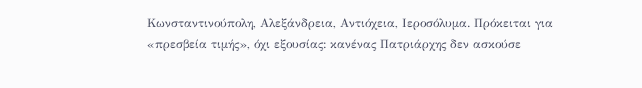Κωνσταντινούπολη, Αλεξάνδρεια, Αντιόχεια, Ιεροσόλυμα. Πρόκειται για «πρεσβεία τιμής», όχι εξουσίας: κανένας Πατριάρχης δεν ασκούσε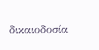δικαιοδοσία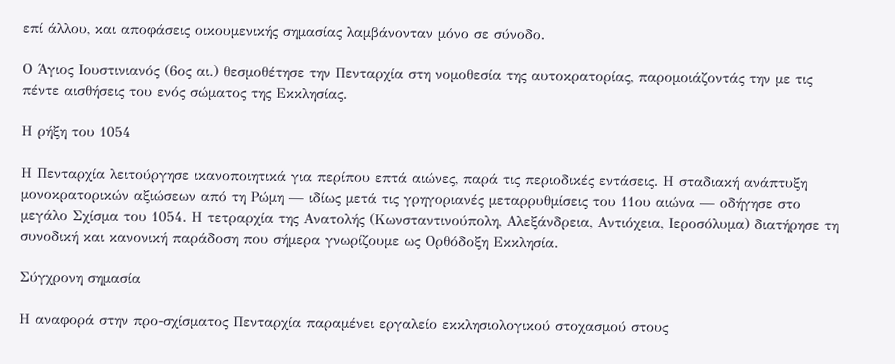επί άλλου, και αποφάσεις οικουμενικής σημασίας λαμβάνονταν μόνο σε σύνοδο.

Ο Άγιος Ιουστινιανός (6ος αι.) θεσμοθέτησε την Πενταρχία στη νομοθεσία της αυτοκρατορίας, παρομοιάζοντάς την με τις πέντε αισθήσεις του ενός σώματος της Εκκλησίας.

Η ρήξη του 1054

Η Πενταρχία λειτούργησε ικανοποιητικά για περίπου επτά αιώνες, παρά τις περιοδικές εντάσεις. Η σταδιακή ανάπτυξη μονοκρατορικών αξιώσεων από τη Ρώμη — ιδίως μετά τις γρηγοριανές μεταρρυθμίσεις του 11ου αιώνα — οδήγησε στο μεγάλο Σχίσμα του 1054. Η τετραρχία της Ανατολής (Κωνσταντινούπολη, Αλεξάνδρεια, Αντιόχεια, Ιεροσόλυμα) διατήρησε τη συνοδική και κανονική παράδοση που σήμερα γνωρίζουμε ως Ορθόδοξη Εκκλησία.

Σύγχρονη σημασία

Η αναφορά στην προ-σχίσματος Πενταρχία παραμένει εργαλείο εκκλησιολογικού στοχασμού στους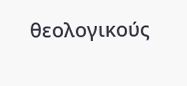θεολογικούς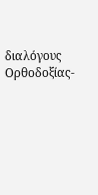διαλόγους Ορθοδοξίας-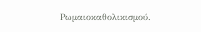Ρωμαιοκαθολικισμού.